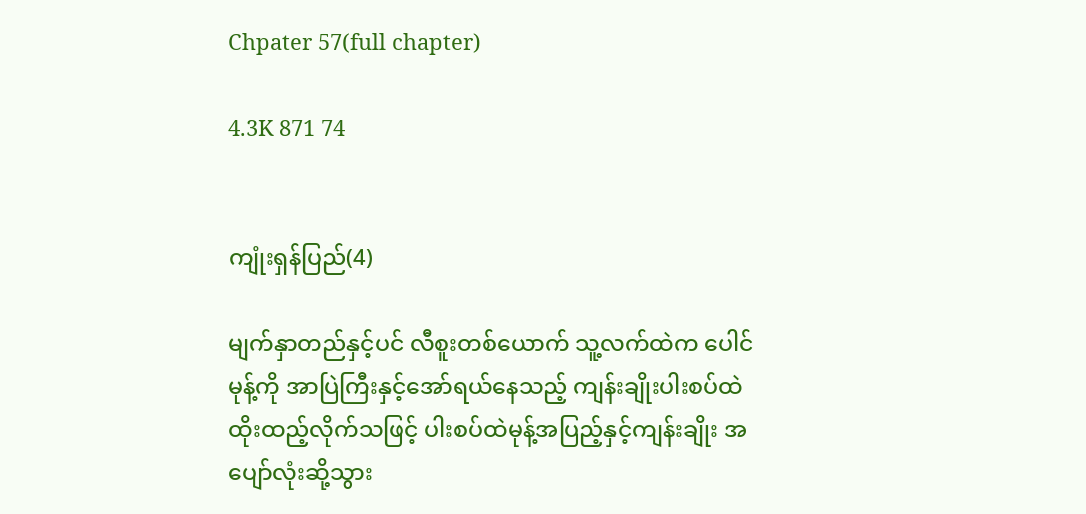Chpater 57(full chapter)

4.3K 871 74


ကျုံးရှန်ပြည်(4)

မျက်နှာတည်နှင့်ပင် လီစူးတစ်ယောက် သူ့လက်ထဲက ပေါင်မုန့်ကို အာပြဲကြီးနှင့်အော်ရယ်နေသည့် ကျန်းချိုးပါးစပ်ထဲ ထိုးထည့်လိုက်သဖြင့် ပါးစပ်ထဲမုန့်အပြည့်နှင့်ကျန်းချိုး အပျော်လုံးဆို့သွား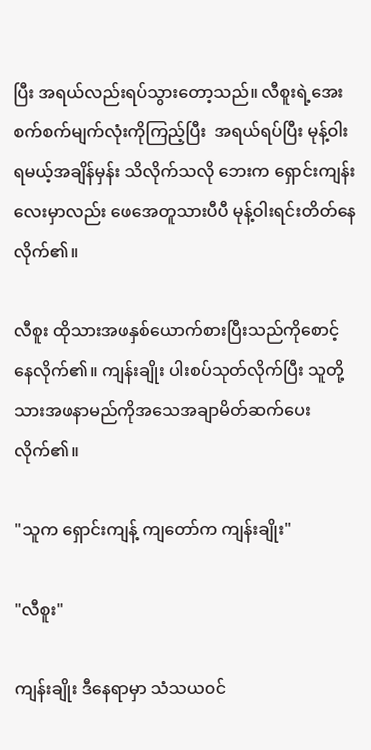ပြီး အရယ်လည်းရပ်သွားတော့သည်။ လီစူးရဲ့အေးစက်စက်မျက်လုံးကိုကြည့်ပြီး  အရယ်ရပ်ပြီး မုန့်ဝါးရမယ့်အချိန်မှန်း သိလိုက်သလို ဘေးက ရှောင်းကျန်းလေးမှာလည်း ဖေအေတူသားပီပီ မုန့်ဝါးရင်းတိတ်နေလိုက်၏။

လီစူး ထိုသားအဖနှစ်ယောက်စားပြီးသည်ကိုစောင့်နေလိုက်၏။ ကျန်းချိုး ပါးစပ်သုတ်လိုက်ပြီး သူတို့သားအဖနာမည်ကိုအသေအချာမိတ်ဆက်ပေးလိုက်၏။

"သူက ရှောင်းကျန့် ကျတော်က ကျန်းချိုး"

"လီစူး"

ကျန်းချိုး ဒီနေရာမှာ သံသယ၀င်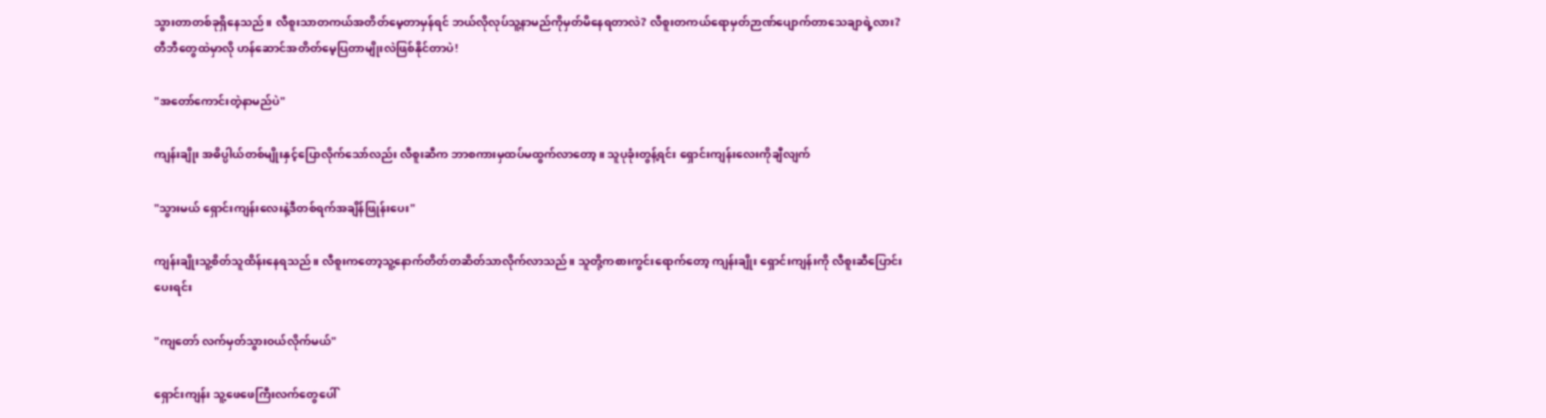သွားတာတစ်ခုရှိနေသည်။ လီစူးသာတကယ်အတိတ်မေ့တာမှန်ရင် ဘယ်လိုလုပ်သူ့နာမည်ကိုမှတ်မိနေရတာလဲ? လီစူးတကယ်ရောမှတ်ဉာဏ်ပျောက်တာသေချာရဲ့လား? တီဘီတွေထဲမှာလို ဟန်ဆောင်အတိတ်မေ့ပြတာမျိုးလဲဖြစ်နိုင်တာပဲ!

"အတော်ကောင်းတဲ့နာမည်ပဲ"

ကျန်းချိုး အဓိပ္ပါယ်တစ်မျိုးနှင့်ပြောလိုက်သော်လည်း လီစူးဆီက ဘာစကားမှထပ်မထွက်လာတော့။ သူပုခုံးတွန့်ရင်း ရှောင်းကျန်းလေးကိုချီလျက်

"သွားမယ် ရှောင်းကျန်းလေးနဲ့ဒီတစ်ရက်အချိန်ဖြုန်းပေး"

ကျန်းချိုးသူ့စိတ်သူထိန်းနေရသည်။ လီစူးကတော့သူ့နောက်တိတ်တဆိတ်သာလိုက်လာသည်။ သူတို့ကစားကွင်းရောက်တော့ ကျန်းချိုး ရှောင်းကျန်းကို လီစူးဆီပြောင်းပေးရင်း

"ကျတော် လက်မှတ်သွား၀ယ်လိုက်မယ်"

ရှောင်းကျန်း သူ့ဖေဖေကြီးလက်တွေပေါ်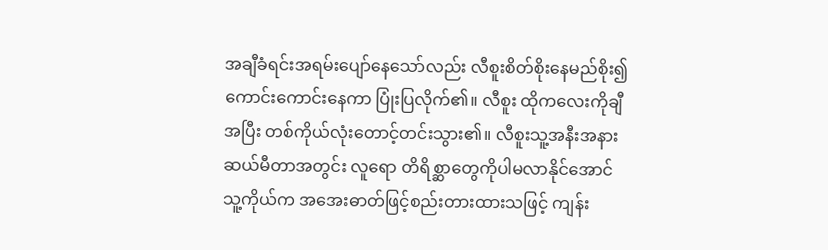အချီခံရင်းအရမ်းပျော်နေသော်လည်း လီစူးစိတ်စိုးနေမည်စိုး၍ ကောင်းကောင်းနေကာ ပြုံးပြလိုက်၏။ လီစူး ထိုကလေးကိုချီအပြီး တစ်ကိုယ်လုံးတောင့်တင်းသွား၏။ လီစူးသူ့အနီးအနားဆယ်မီတာအတွင်း လူရော တိရိစ္ဆာတွေကိုပါမလာနိုင်အောင် သူ့ကိုယ်က အအေးဓာတ်ဖြင့်စည်းတားထားသဖြင့် ကျန်း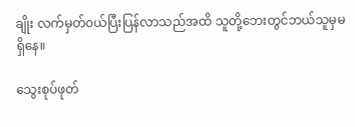ချိုး လက်မှတ်၀ယ်ပြီးပြန်လာသည်အထိ သူတို့ဘေးတွင်ဘယ်သူမှမရှိနေ။

သွေးစုပ်ဖုတ်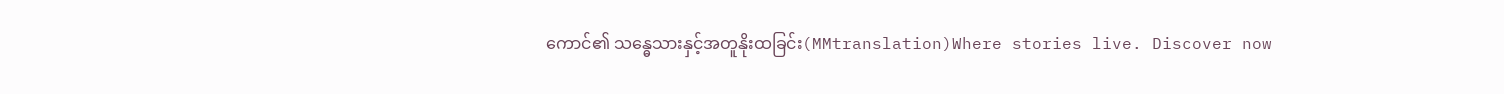ကောင်၏ သန္ဓေသားနှင့်အတူနိုးထခြင်း(MMtranslation)Where stories live. Discover now